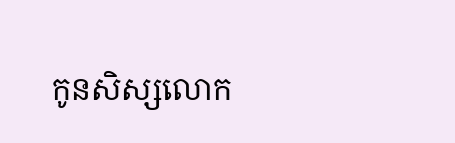កូនសិស្សលោក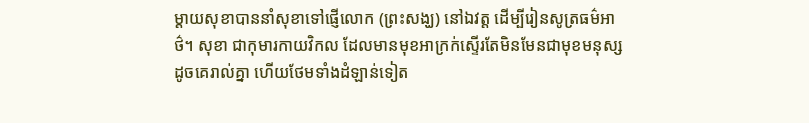ម្ដាយសុខាបាននាំសុខាទៅផ្ញើលោក (ព្រះសង្ឃ) នៅឯវត្ត ដើម្បីរៀនសូត្រធម៌អាថ៌។ សុខា ជាកុមារកាយវិកល ដែលមានមុខអាក្រក់ស្ទើរតែមិនមែនជាមុខមនុស្សដូចគេរាល់គ្នា ហើយថែមទាំងដំឡាន់ទៀត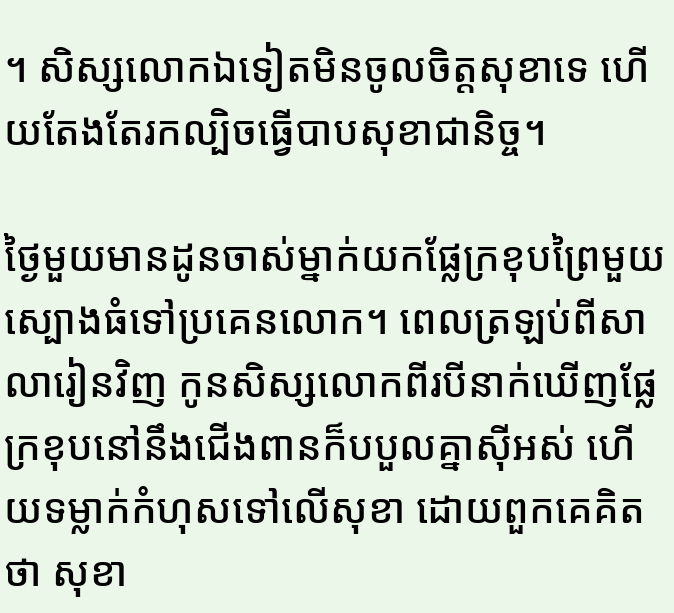។ សិស្សលោកឯទៀតមិនចូលចិត្តសុខាទេ ហើយតែងតែរកល្បិចធ្វើបាបសុខាជានិច្ច។

ថ្ងៃមួយមានដូនចាស់ម្នាក់យកផ្លែក្រខុបព្រៃមួយស្បោងធំទៅប្រគេនលោក។ ពេលត្រឡប់ពីសាលារៀនវិញ កូនសិស្សលោកពីរបីនាក់ឃើញផ្លែក្រខុបនៅនឹងជើងពានក៏បបួលគ្នាស៊ីអស់ ហើយទម្លាក់កំហុសទៅលើសុខា ដោយពួកគេគិតថា សុខា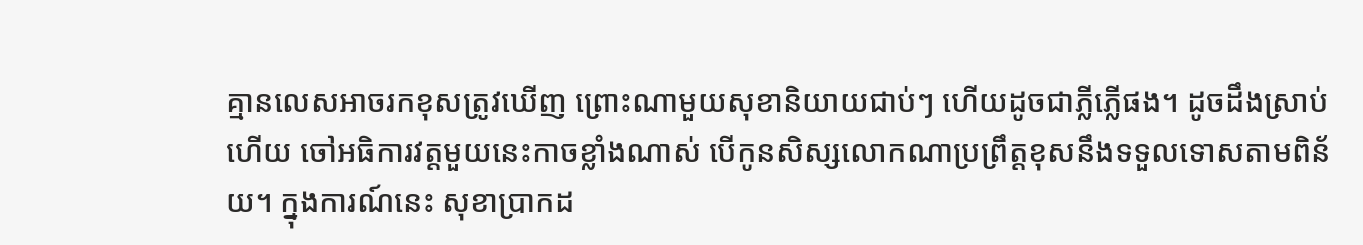គ្មានលេសអាចរកខុសត្រូវឃើញ ព្រោះណាមួយសុខានិយាយជាប់ៗ ហើយដូចជាភ្លីភ្លើផង។ ដូចដឹងស្រាប់ហើយ ចៅអធិការវត្តមួយនេះកាចខ្លាំងណាស់ បើកូនសិស្សលោកណាប្រព្រឹត្តខុសនឹងទទួលទោសតាមពិន័យ។ ក្នុងការណ៍នេះ សុខាប្រាកដ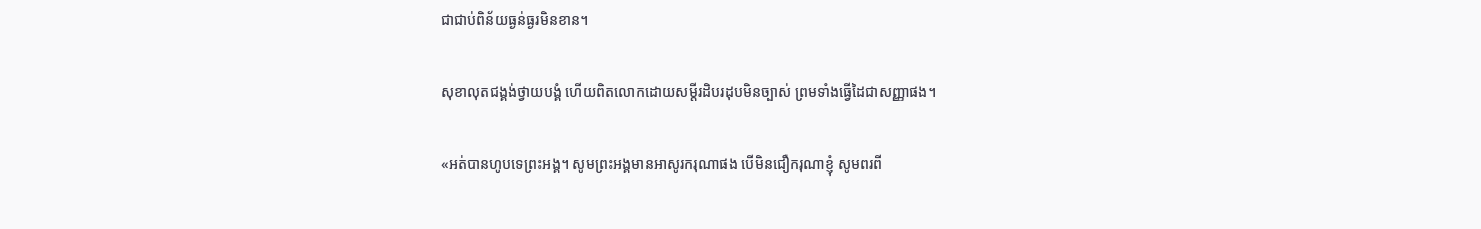ជាជាប់ពិន័យធ្ងន់ធ្ងរមិនខាន។

សុខាលុតជង្គង់ថ្វាយបង្គំ ហើយពិតលោកដោយសម្ដីរដិបរដុបមិនច្បាស់ ព្រមទាំងធ្វើដៃជាសញ្ញាផង។

«អត់បានហូបទេព្រះអង្គ។ សូមព្រះអង្គមានអាសូរករុណាផង បើមិនជឿករុណាខ្ញុំ សូមពរពី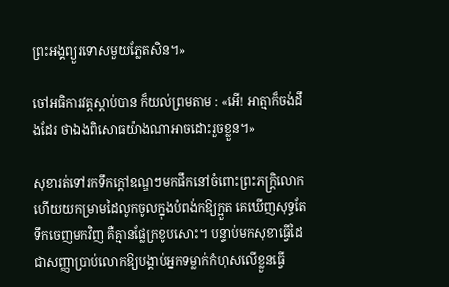ព្រះអង្គព្យួរទោសមួយភ្លែតសិន។»

ចៅអធិការវត្តស្ដាប់បាន ក៏យល់ព្រមតាម : «អើ! អាត្មាក៏ចង់ដឹងដែរ ថាឯងពិសោធយ៉ាងណាអាចដោះរួចខ្លួន។»

សុខារត់ទៅរកទឹកក្ដៅឧណ្ឌៗមកផឹកនៅចំពោះព្រះភក្ត្រិលោក ហើយយកម្រាមដៃលូកចូលក្នុងបំពង់កឱ្យក្អួត គេឃើញសុទ្ធតែទឹកចេញមកវិញ គឺគ្មានផ្លែក្រខូបសោះ។ បន្ទាប់មកសុខាធ្វើដៃជាសញ្ញាប្រាប់លោកឱ្យបង្គាប់អ្នកទម្លាក់កំហុសលើខ្លួនធ្វើ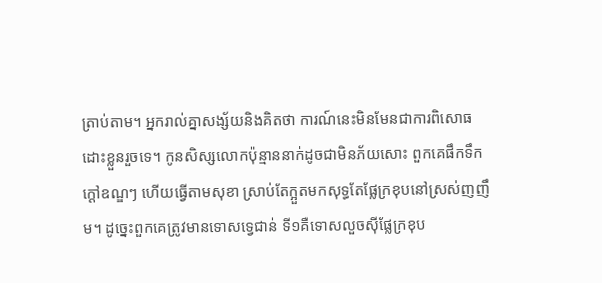ត្រាប់តាម។ អ្នករាល់គ្នាសង្ស័យនិងគិតថា ការណ៍នេះមិនមែនជាការពិសោធដោះខ្លួនរួចទេ។ កូនសិស្សលោកប៉ុន្មាននាក់ដូចជាមិនភ័យសោះ ពួកគេផឹកទឹកក្ដៅឧណ្ឌៗ ហើយធ្វើតាមសុខា ស្រាប់តែក្អួតមកសុទ្ធតែផ្លែក្រខុបនៅស្រស់ញញឹម។ ដូច្នេះពួកគេត្រូវមានទោសទ្វេជាន់ ទី១គឺទោសលួចស៊ីផ្លែក្រខុប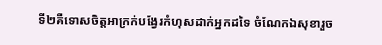ទី២គឺទោសចិត្តអាក្រក់បង្វែរកំហុសដាក់អ្នកដទៃ ចំណែកឯសុខារួច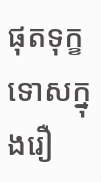ផុតទុក្ខទោសក្នុងរឿ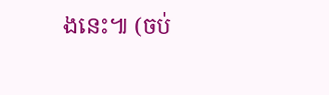ងនេះ៕ (ចប់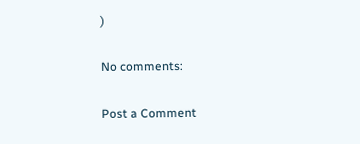)

No comments:

Post a Comment